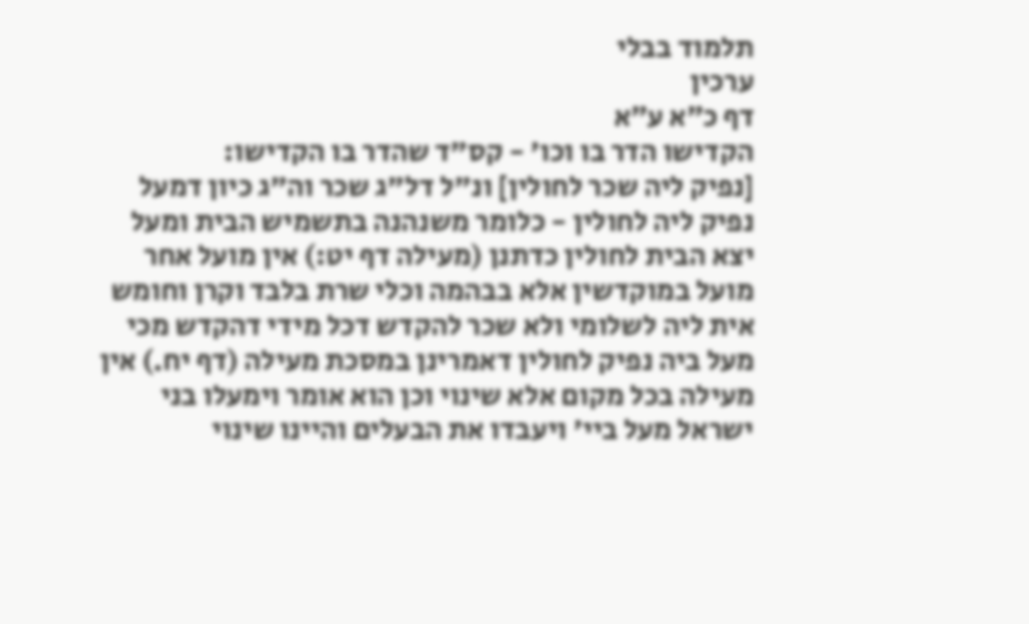תלמוד בבלי
ערכין
דף כ״א ע״א
הקדישו הדר בו וכו' - קס"ד שהדר בו הקדישו:
[נפיק ליה שכר לחולין] ונ"ל דל"ג שכר וה"ג כיון דמעל נפיק ליה לחולין - כלומר משנהנה בתשמיש הבית ומעל יצא הבית לחולין כדתנן (מעילה דף יט:) אין מועל אחר מועל במוקדשין אלא בבהמה וכלי שרת בלבד וקרן וחומש אית ליה לשלומי ולא שכר להקדש דכל מידי דהקדש מכי מעל ביה נפיק לחולין דאמרינן במסכת מעילה (דף יח.) אין מעילה בכל מקום אלא שינוי וכן הוא אומר וימעלו בני ישראל מעל ביי' ויעבדו את הבעלים והיינו שינוי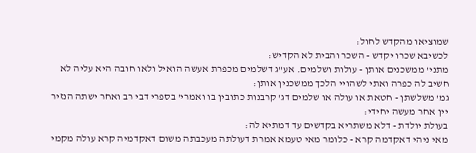שמוציאו מהקדש לחול:
לכשיבא שכרו יקדש - השכר והבית לא הקדיש:
מתני' ממשכנים אותן - עולות ושלמים. אע"ג דשלמים מכפרת אעשה הואיל ולאו חובה היא עליה לא חשיב לה כפרה ואתי לשהויי הלכך ממשכנין אותן:
גמ' משלשתן - חטאת או עולה או שלמים דג' קרבנות כתובין בו ואמרי' בספרי דבי רב ואחר ישתה הנזיר יין אחר מעשה יחידי:
בעולת יולדת - דלא משתריא בקדשים עד דמתיא לה:
מאי ניהי דאקדמה קרא - כלומר מאי טעמא אמרת דעולתה מעכבתה משום דאקדמיה קרא עולה מקמי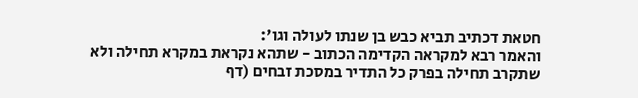חטאת דכתיב תביא כבש בן שנתו לעולה וגו':
והאמר רבא למקראה הקדימה הכתוב - שתהא נקראת במקרא תחילה ולא שתקרב תחילה בפרק כל התדיר במסכת זבחים (דף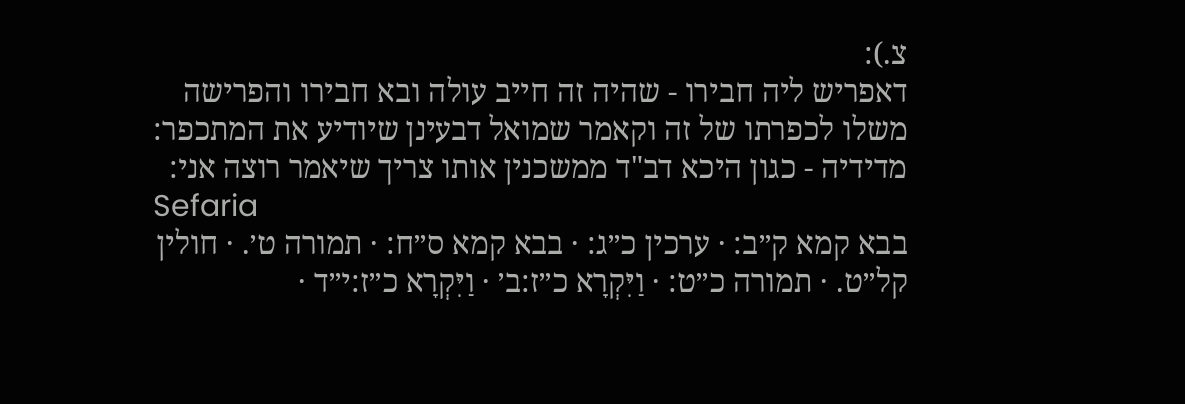צ.):
דאפריש ליה חבירו - שהיה זה חייב עולה ובא חבירו והפרישה משלו לכפרתו של זה וקאמר שמואל דבעינן שיודיע את המתכפר:
מדידיה - כגון היכא דב"ד ממשכנין אותו צריך שיאמר רוצה אני:
Sefaria
בבא קמא ק״ב: · ערכין כ״ג: · בבא קמא ס״ח: · תמורה ט׳. · חולין קל״ט. · תמורה כ״ט: · וַיִּקְרָא כ״ז:ב׳ · וַיִּקְרָא כ״ז:י״ד ·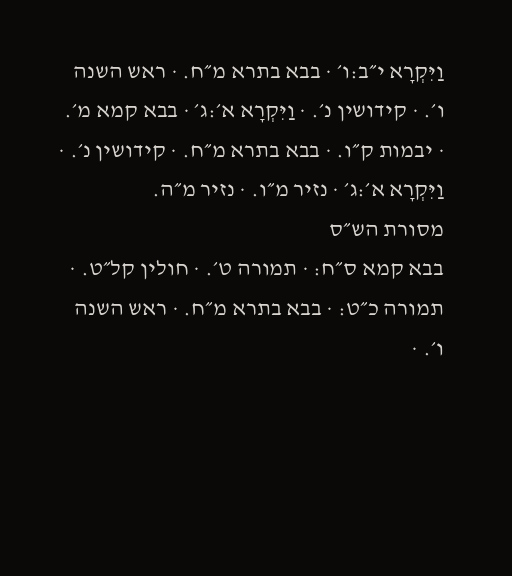וַיִּקְרָא י״ב:ו׳ · בבא בתרא מ״ח. · ראש השנה ו׳. · קידושין נ׳. · וַיִּקְרָא א׳:ג׳ · בבא קמא מ׳. · יבמות ק״ו. · בבא בתרא מ״ח. · קידושין נ׳. · וַיִּקְרָא א׳:ג׳ · נזיר מ״ו. · נזיר מ״ה.
מסורת הש״ס
בבא קמא ס״ח: · תמורה ט׳. · חולין קל״ט. · תמורה כ״ט: · בבא בתרא מ״ח. · ראש השנה ו׳. ·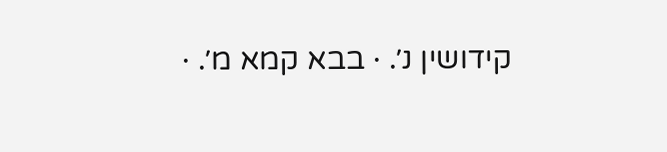קידושין נ׳. · בבא קמא מ׳. ·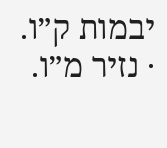יבמות ק״ו. · נזיר מ״ו.